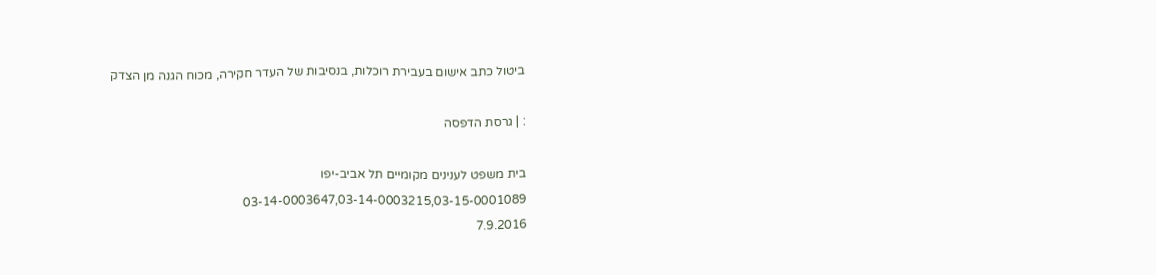ביטול כתב אישום בעבירת רוכלות, בנסיבות של העדר חקירה, מכוח הגנה מן הצדק

: | גרסת הדפסה

בית משפט לענינים מקומיים תל אביב-יפו
03-14-0003647,03-14-0003215,03-15-0001089
7.9.2016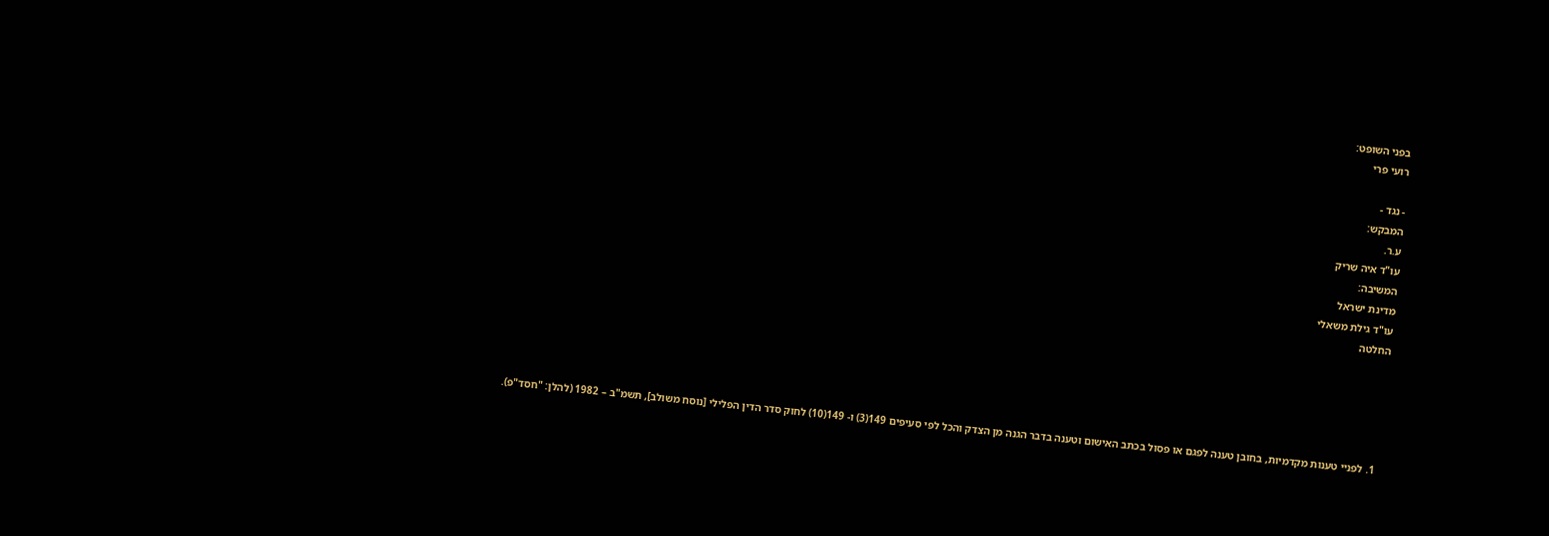בפני השופט:
רועי פרי

- נגד -
המבקש:
ע.ר.
עו"ד איה שריק
המשיבה:
מדינת ישראל
עו"ד גילת משאלי
החלטה





  1. לפניי טענות מקדמיות, בחובן טענה לפגם או פסול בכתב האישום וטענה בדבר הגנה מן הצדק והכל לפי סעיפים 149(3) ו- 149(10) לחוק סדר הדין הפלילי [נוסח משולב], תשמ"ב – 1982 (להלן: "חסד"פ).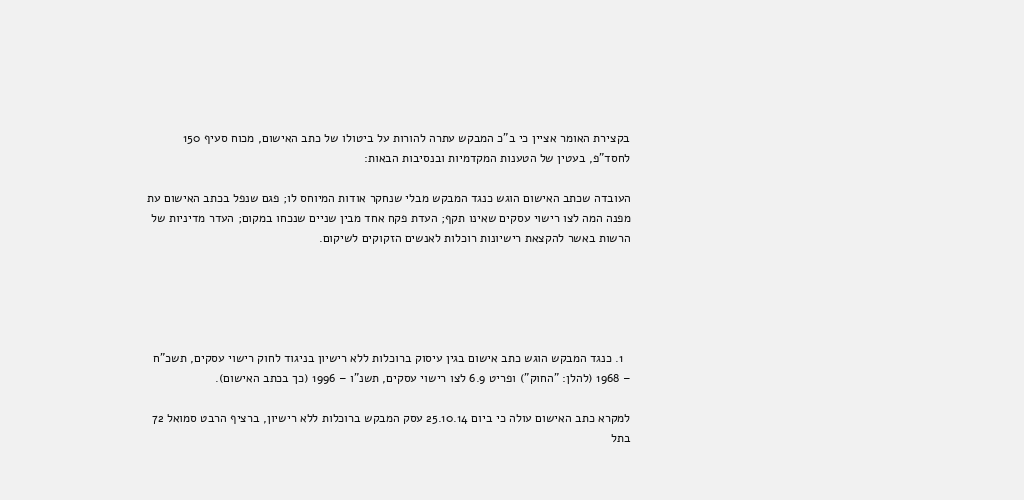בקצירת האומר אציין כי ב"כ המבקש עתרה להורות על ביטולו של כתב האישום, מכוח סעיף 150 לחסד"פ, בעטין של הטענות המקדמיות ובנסיבות הבאות:

העובדה שכתב האישום הוגש כנגד המבקש מבלי שנחקר אודות המיוחס לו; פגם שנפל בכתב האישום עת מפנה המה לצו רישוי עסקים שאינו תקף; העדת פקח אחד מבין שניים שנכחו במקום; העדר מדיניות של הרשות באשר להקצאת רישיונות רוכלות לאנשים הזקוקים לשיקום.





  1. כנגד המבקש הוגש כתב אישום בגין עיסוק ברוכלות ללא רישיון בניגוד לחוק רישוי עסקים, תשכ"ח – 1968 (להלן: "החוק") ופריט 6.9 לצו רישוי עסקים, תשנ"ו – 1996 (כך בכתב האישום).

למקרא כתב האישום עולה כי ביום 25.10.14 עסק המבקש ברוכלות ללא רישיון, ברציף הרבט סמואל 72 בתל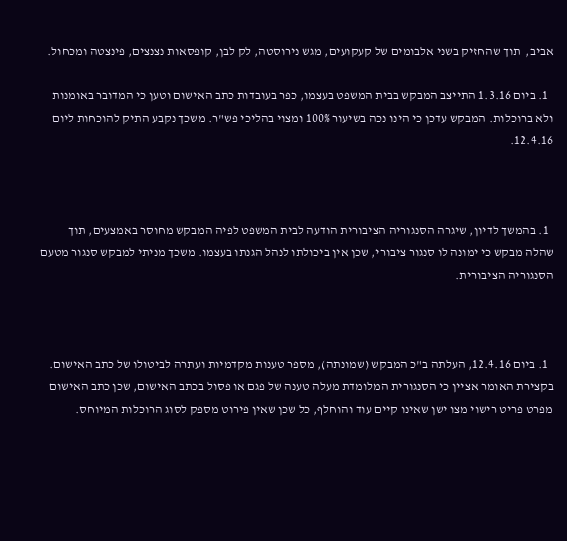אביב,  תוך שהחזיק בשני אלבומים של קעקועים, מגש נירוסטה, לק לבן, קופסאות נצנצים, פינצטה ומכחול.

  1. ביום 1.3.16 התייצב המבקש בבית המשפט בעצמו, כפר בעובדות כתב האישום וטען כי המדובר באומנות ולא ברוכלות. המבקש עדכן כי הינו נכה בשיעור 100% ומצוי בהליכי פש"ר. משכך נקבע התיק להוכחות ליום 12.4.16.



  1. בהמשך לדיון, שיגרה הסנגוריה הציבורית הודעה לבית המשפט לפיה המבקש מחוסר באמצעים, תוך שהלה מבקש כי ימונה לו סנגור ציבורי, שכן אין ביכולתו לנהל הגנתו בעצמו. משכך מניתי למבקש סנגור מטעם הסנגוריה הציבורית.



  1. ביום 12.4.16, העלתה ב"כ המבקש (שמונתה), מספר טענות מקדמיות ועתרה לביטולו של כתב האישום. בקצירת האומר אציין כי הסנגורית המלומדת מעלה טענה של פגם או פסול בכתב האישום, שכן כתב האישום מפרט פריט רישוי מצו ישן שאינו קיים עוד והוחלף, כל שכן שאין פירוט מספק לסוג הרוכלות המיוחס.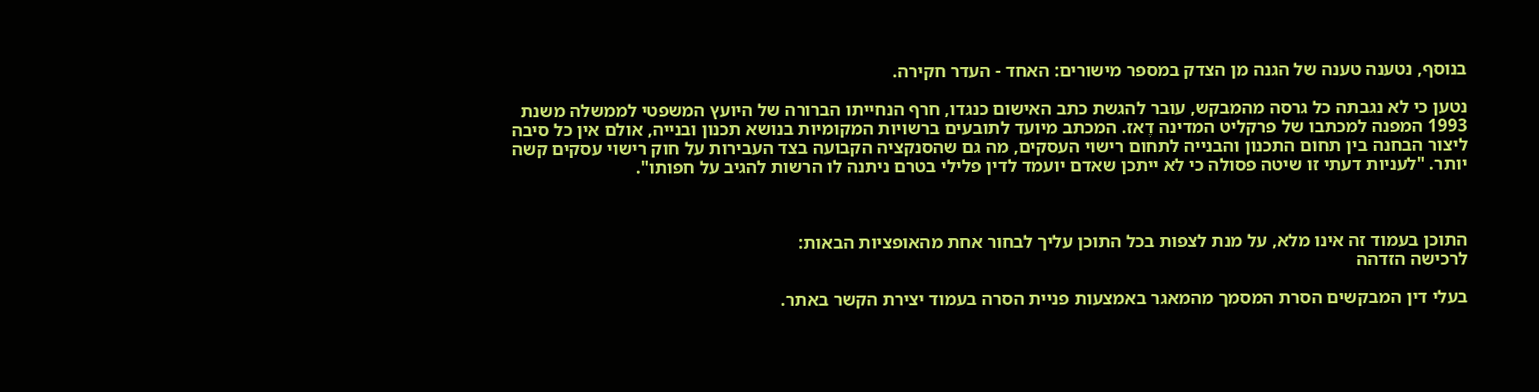בנוסף, נטענה טענה של הגנה מן הצדק במספר מישורים: האחד - העדר חקירה.

נטען כי לא נגבתה כל גרסה מהמבקש, עובר להגשת כתב האישום כנגדו, חרף הנחייתו הברורה של היועץ המשפטי לממשלה משנת 1993 המפנה למכתבו של פרקליט המדינה דֶאז. המכתב מיועד לתובעים ברשויות המקומיות בנושא תכנון ובנייה, אולם אין כל סיבה ליצור הבחנה בין תחום התכנון והבנייה לתחום רישוי העסקים, מה גם שהסנקציה הקבועה בצד העבירות על חוק רישוי עסקים קשה יותר. "לעניות דעתי זו שיטה פסולה כי לא ייתכן שאדם יועמד לדין פלילי בטרם ניתנה לו הרשות להגיב על חפותו".



התוכן בעמוד זה אינו מלא, על מנת לצפות בכל התוכן עליך לבחור אחת מהאופציות הבאות:
לרכישה הזדהה

בעלי דין המבקשים הסרת המסמך מהמאגר באמצעות פניית הסרה בעמוד יצירת הקשר באתר.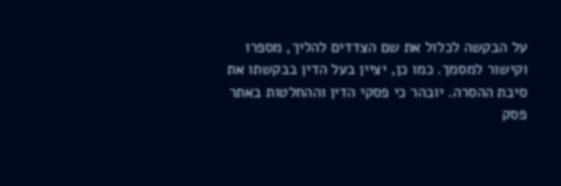על הבקשה לכלול את שם הצדדים להליך, מספרו וקישור למסמך. כמו כן, יציין בעל הדין בבקשתו את סיבת ההסרה. יובהר כי פסקי הדין וההחלטות באתר פסק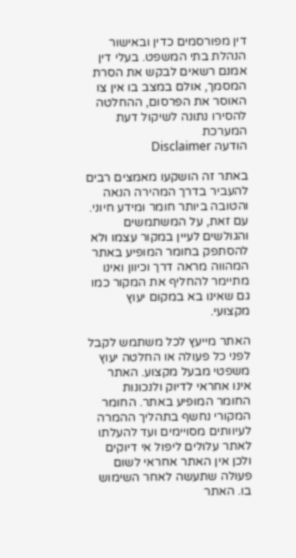דין מפורסמים כדין ובאישור הנהלת בתי המשפט. בעלי דין אמנם רשאים לבקש את הסרת המסמך, אולם במצב בו אין צו האוסר את הפרסום, ההחלטה להסירו נתונה לשיקול דעת המערכת
הודעה Disclaimer

באתר זה הושקעו מאמצים רבים להעביר בדרך המהירה הנאה והטובה ביותר חומר ומידע חיוני. עם זאת, על המשתמשים והגולשים לעיין במקור עצמו ולא להסתפק בחומר המופיע באתר המהווה מראה דרך וכיוון ואינו מתיימר להחליף את המקור כמו גם שאינו בא במקום יעוץ מקצועי.

האתר מייעץ לכל משתמש לקבל לפני כל פעולה או החלטה יעוץ משפטי מבעל מקצוע. האתר אינו אחראי לדיוק ולנכונות החומר המופיע באתר. החומר המקורי נחשף בתהליך ההמרה לעיוותים מסויימים ועד להעלתו לאתר עלולים ליפול אי דיוקים ולכן אין האתר אחראי לשום פעולה שתעשה לאחר השימוש בו. האתר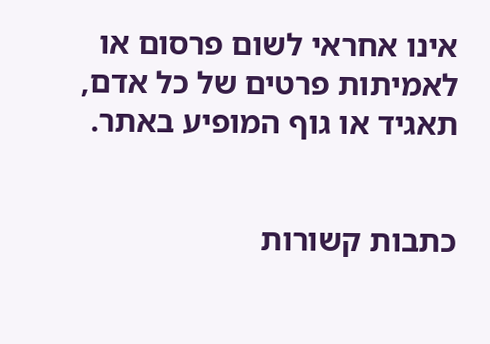אינו אחראי לשום פרסום או לאמיתות פרטים של כל אדם, תאגיד או גוף המופיע באתר.


כתבות קשורות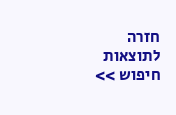חזרה לתוצאות חיפוש >>